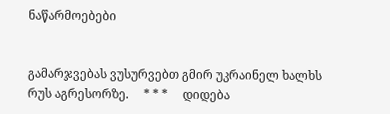ნაწარმოებები


გამარჯვებას ვუსურვებთ გმირ უკრაინელ ხალხს რუს აგრესორზე.     * * *     დიდება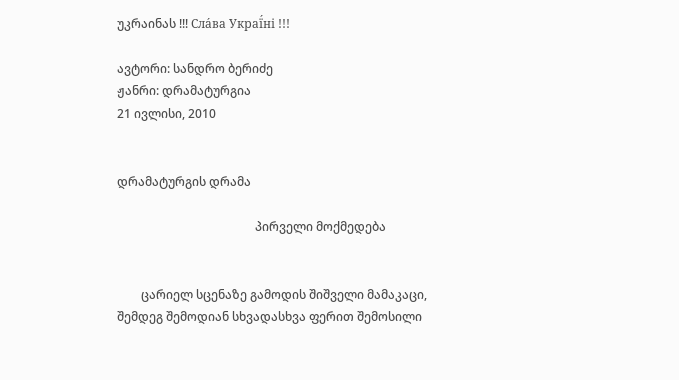უკრაინას !!! Сла́ва Украї́ні !!!

ავტორი: სანდრო ბერიძე
ჟანრი: დრამატურგია
21 ივლისი, 2010


დრამატურგის დრამა

                                              პირველი მოქმედება


        ცარიელ სცენაზე გამოდის შიშველი მამაკაცი, შემდეგ შემოდიან სხვადასხვა ფერით შემოსილი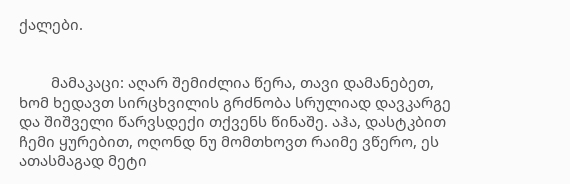ქალები.


        მამაკაცი: აღარ შემიძლია წერა, თავი დამანებეთ, ხომ ხედავთ სირცხვილის გრძნობა სრულიად დავკარგე და შიშველი წარვსდექი თქვენს წინაშე. აჰა, დასტკბით ჩემი ყურებით, ოღონდ ნუ მომთხოვთ რაიმე ვწერო, ეს ათასმაგად მეტი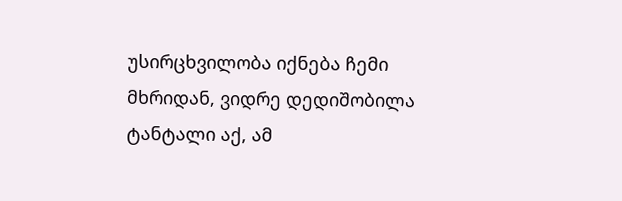უსირცხვილობა იქნება ჩემი მხრიდან, ვიდრე დედიშობილა ტანტალი აქ, ამ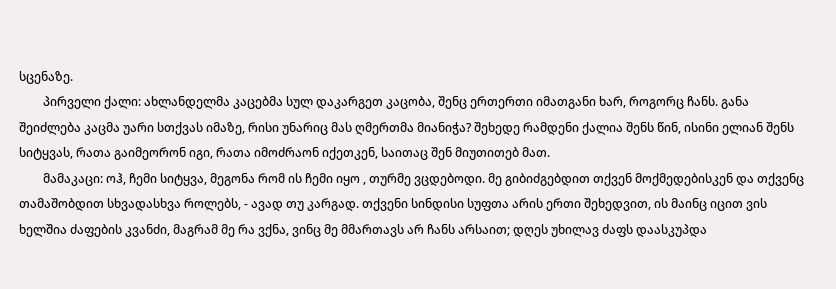სცენაზე.
        პირველი ქალი: ახლანდელმა კაცებმა სულ დაკარგეთ კაცობა, შენც ერთერთი იმათგანი ხარ, როგორც ჩანს. განა შეიძლება კაცმა უარი სთქვას იმაზე, რისი უნარიც მას ღმერთმა მიანიჭა? შეხედე რამდენი ქალია შენს წინ, ისინი ელიან შენს სიტყვას, რათა გაიმეორონ იგი, რათა იმოძრაონ იქეთკენ, საითაც შენ მიუთითებ მათ.
        მამაკაცი: ოჰ, ჩემი სიტყვა, მეგონა რომ ის ჩემი იყო , თურმე ვცდებოდი. მე გიბიძგებდით თქვენ მოქმედებისკენ და თქვენც თამაშობდით სხვადასხვა როლებს, - ავად თუ კარგად. თქვენი სინდისი სუფთა არის ერთი შეხედვით, ის მაინც იცით ვის ხელშია ძაფების კვანძი, მაგრამ მე რა ვქნა, ვინც მე მმართავს არ ჩანს არსაით; დღეს უხილავ ძაფს დაასკუპდა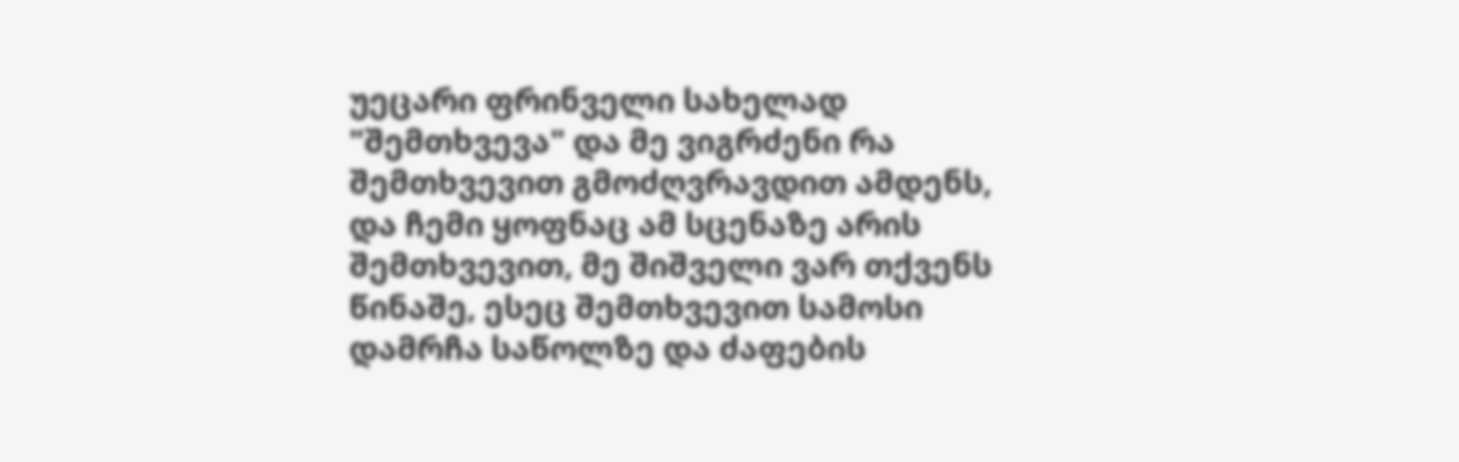უეცარი ფრინველი სახელად "შემთხვევა" და მე ვიგრძენი რა შემთხვევით გმოძღვრავდით ამდენს, და ჩემი ყოფნაც ამ სცენაზე არის შემთხვევით, მე შიშველი ვარ თქვენს წინაშე, ესეც შემთხვევით სამოსი დამრჩა საწოლზე და ძაფების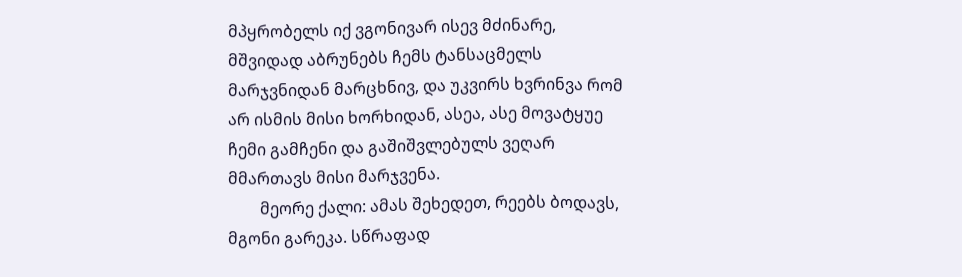მპყრობელს იქ ვგონივარ ისევ მძინარე, მშვიდად აბრუნებს ჩემს ტანსაცმელს მარჯვნიდან მარცხნივ, და უკვირს ხვრინვა რომ არ ისმის მისი ხორხიდან, ასეა, ასე მოვატყუე ჩემი გამჩენი და გაშიშვლებულს ვეღარ მმართავს მისი მარჯვენა.
        მეორე ქალი: ამას შეხედეთ, რეებს ბოდავს, მგონი გარეკა. სწრაფად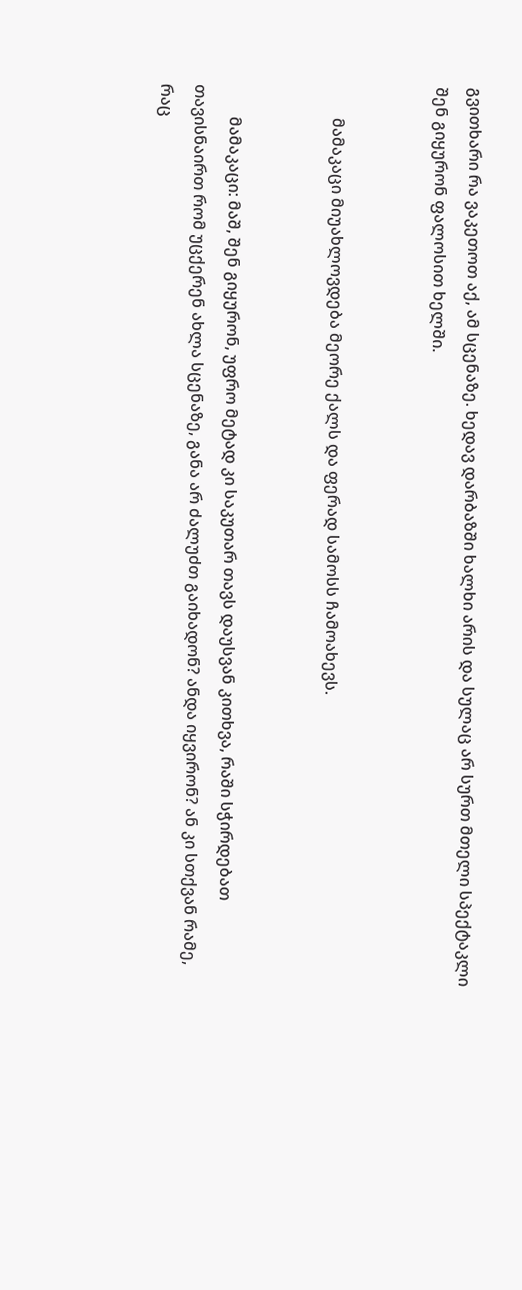გვითხარი რა ვაკეთოთ აქ, ამ სცენაზე. ხედავ დარბაზში ხალხი არის და სულაც არ სურთ მთელი სპექტაკლი შენ გიყურონ ფალოსით ხელში.


        მამაკაცი მიუახლოვდება მეორე ქალს და ფერად სამოსს ჩამოახევს.


        მამაკაცი: მაშ, შენ გიყურონ, უფრო მეტად კი საკუთარ თავს დაუსვან კითხვა, რაში სჭირდებათ თავისნაირთ რომ უცქერენ ახლა სცენაზე, განა არ ძალუძთ გაიხადონ? ანდა იყვირონ? ან კი სთქვან რამე, რაც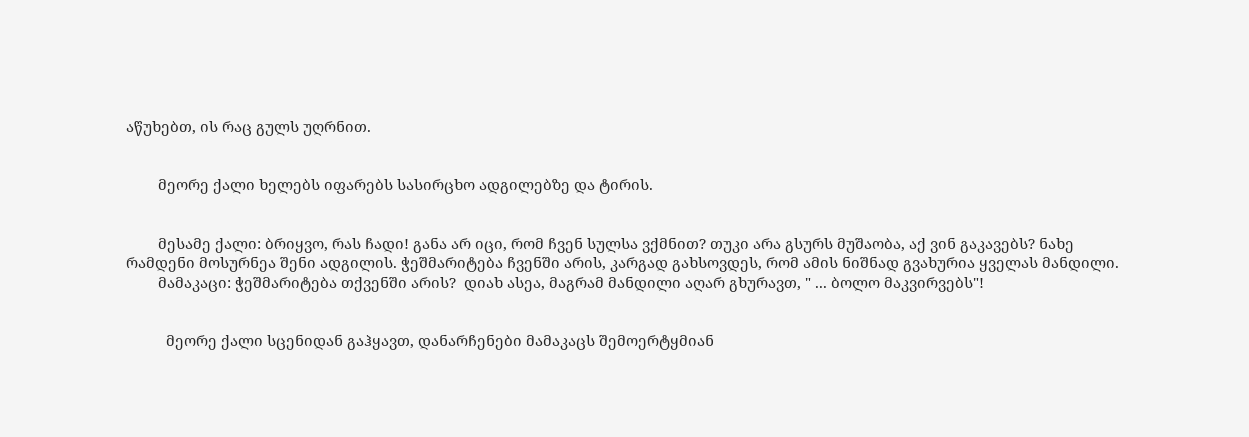აწუხებთ, ის რაც გულს უღრნით.


        მეორე ქალი ხელებს იფარებს სასირცხო ადგილებზე და ტირის.


        მესამე ქალი: ბრიყვო, რას ჩადი! განა არ იცი, რომ ჩვენ სულსა ვქმნით? თუკი არა გსურს მუშაობა, აქ ვინ გაკავებს? ნახე რამდენი მოსურნეა შენი ადგილის. ჭეშმარიტება ჩვენში არის, კარგად გახსოვდეს, რომ ამის ნიშნად გვახურია ყველას მანდილი.
        მამაკაცი: ჭეშმარიტება თქვენში არის?  დიახ ასეა, მაგრამ მანდილი აღარ გხურავთ, " ... ბოლო მაკვირვებს"!


          მეორე ქალი სცენიდან გაჰყავთ, დანარჩენები მამაკაცს შემოერტყმიან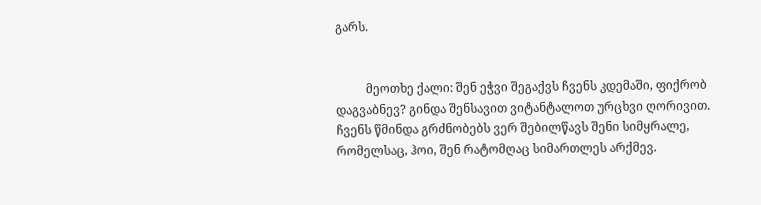გარს.


          მეოთხე ქალი: შენ ეჭვი შეგაქვს ჩვენს კდემაში, ფიქრობ დაგვაბნევ? გინდა შენსავით ვიტანტალოთ ურცხვი ღორივით. ჩვენს წმინდა გრძნობებს ვერ შებილწავს შენი სიმყრალე, რომელსაც, ჰოი, შენ რატომღაც სიმართლეს არქმევ.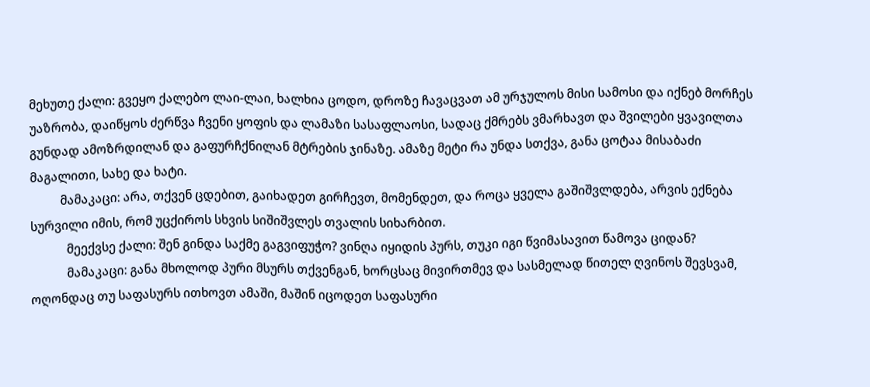მეხუთე ქალი: გვეყო ქალებო ლაი-ლაი, ხალხია ცოდო, დროზე ჩავაცვათ ამ ურჯულოს მისი სამოსი და იქნებ მორჩეს უაზრობა, დაიწყოს ძერწვა ჩვენი ყოფის და ლამაზი სასაფლაოსი, სადაც ქმრებს ვმარხავთ და შვილები ყვავილთა გუნდად ამოზრდილან და გაფურჩქნილან მტრების ჯინაზე. ამაზე მეტი რა უნდა სთქვა, განა ცოტაა მისაბაძი მაგალითი, სახე და ხატი.
          მამაკაცი: არა, თქვენ ცდებით, გაიხადეთ გირჩევთ, მომენდეთ, და როცა ყველა გაშიშვლდება, არვის ექნება სურვილი იმის, რომ უცქიროს სხვის სიშიშვლეს თვალის სიხარბით.
            მეექვსე ქალი: შენ გინდა საქმე გაგვიფუჭო? ვინღა იყიდის პურს, თუკი იგი წვიმასავით წამოვა ციდან?
            მამაკაცი: განა მხოლოდ პური მსურს თქვენგან, ხორცსაც მივირთმევ და სასმელად წითელ ღვინოს შევსვამ, ოღონდაც თუ საფასურს ითხოვთ ამაში, მაშინ იცოდეთ საფასური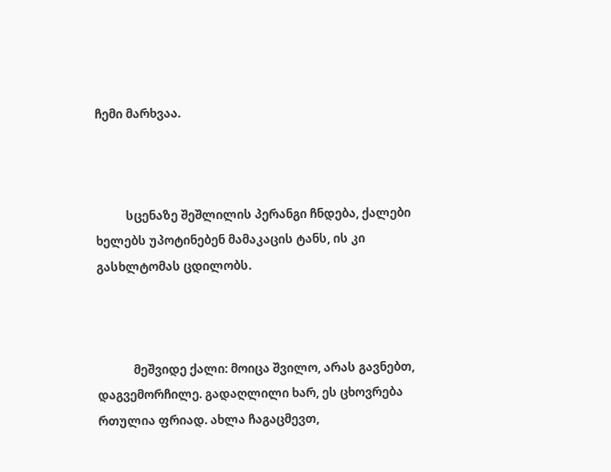ჩემი მარხვაა.



          სცენაზე შეშლილის პერანგი ჩნდება, ქალები ხელებს უპოტინებენ მამაკაცის ტანს, ის კი გასხლტომას ცდილობს.



            მეშვიდე ქალი: მოიცა შვილო, არას გავნებთ, დაგვემორჩილე. გადაღლილი ხარ, ეს ცხოვრება რთულია ფრიად. ახლა ჩაგაცმევთ,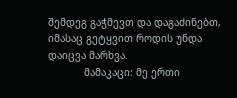შემდეგ გაჭმევთ და დაგაძინებთ, იმასაც გეტყვით როდის უნდა დაიცვა მარხვა.
            მამაკაცი: მე ერთი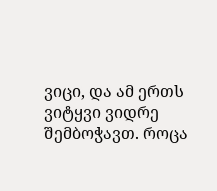ვიცი, და ამ ერთს ვიტყვი ვიდრე შემბოჭავთ. როცა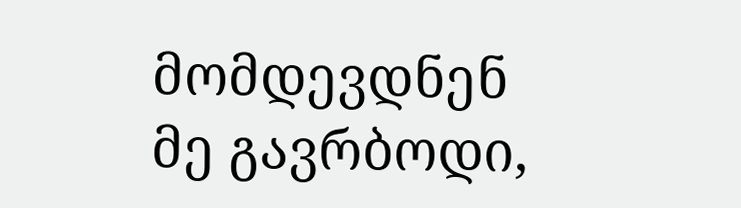მომდევდნენ მე გავრბოდი,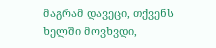მაგრამ დავეცი, თქვენს ხელში მოვხვდი,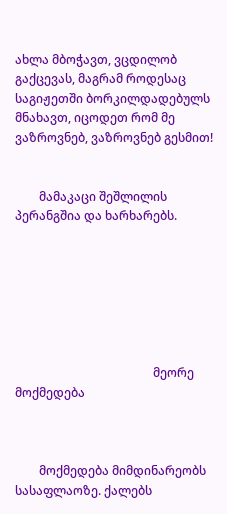ახლა მბოჭავთ, ვცდილობ გაქცევას, მაგრამ როდესაც საგიჟეთში ბორკილდადებულს მნახავთ, იცოდეთ რომ მე ვაზროვნებ, ვაზროვნებ გესმით!


        მამაკაცი შეშლილის პერანგშია და ხარხარებს.







                                              მეორე მოქმედება



        მოქმედება მიმდინარეობს სასაფლაოზე. ქალებს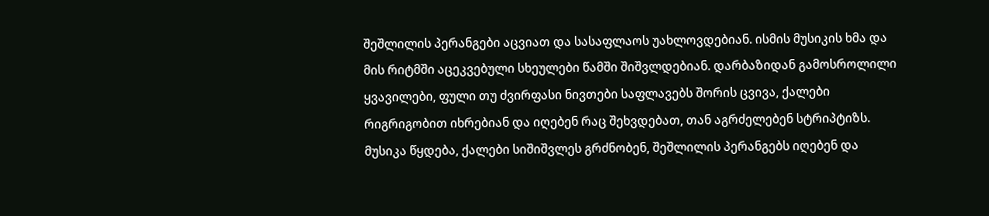შეშლილის პერანგები აცვიათ და სასაფლაოს უახლოვდებიან. ისმის მუსიკის ხმა და მის რიტმში აცეკვებული სხეულები წამში შიშვლდებიან. დარბაზიდან გამოსროლილი ყვავილები, ფული თუ ძვირფასი ნივთები საფლავებს შორის ცვივა, ქალები რიგრიგობით იხრებიან და იღებენ რაც შეხვდებათ, თან აგრძელებენ სტრიპტიზს. მუსიკა წყდება, ქალები სიშიშვლეს გრძნობენ, შეშლილის პერანგებს იღებენ და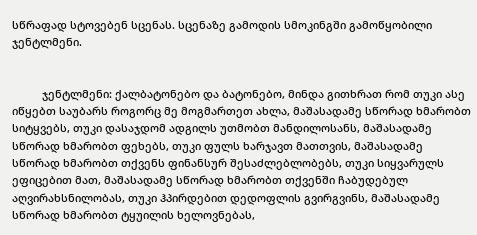სწრაფად სტოვებენ სცენას. სცენაზე გამოდის სმოკინგში გამოწყობილი ჯენტლმენი.


          ჯენტლმენი: ქალბატონებო და ბატონებო, მინდა გითხრათ რომ თუკი ასე იწყებთ საუბარს როგორც მე მოგმართეთ ახლა, მაშასადამე სწორად ხმარობთ სიტყვებს, თუკი დასაჯდომ ადგილს უთმობთ მანდილოსანს, მაშასადამე სწორად ხმარობთ ფეხებს, თუკი ფულს ხარჯავთ მათთვის, მაშასადამე სწორად ხმარობთ თქვენს ფინანსურ შესაძლებლობებს, თუკი სიყვარულს ეფიცებით მათ, მაშასადამე სწორად ხმარობთ თქვენში ჩაბუდებულ აღვირახსნილობას, თუკი ჰპირდებით დედოფლის გვირგვინს, მაშასადამე სწორად ხმარობთ ტყუილის ხელოვნებას,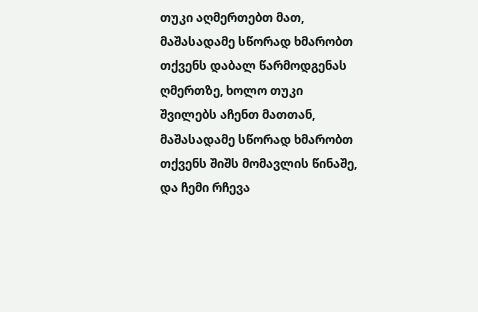თუკი აღმერთებთ მათ, მაშასადამე სწორად ხმარობთ თქვენს დაბალ წარმოდგენას ღმერთზე, ხოლო თუკი შვილებს აჩენთ მათთან, მაშასადამე სწორად ხმარობთ თქვენს შიშს მომავლის წინაშე, და ჩემი რჩევა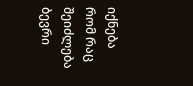იქნება რომ რაც შეიძლება ბევრი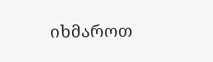იხმაროთ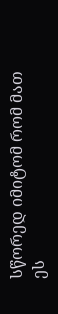სწორედ იმიტომ რომ მათ ეს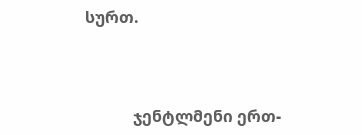სურთ.



            ჯენტლმენი ერთ-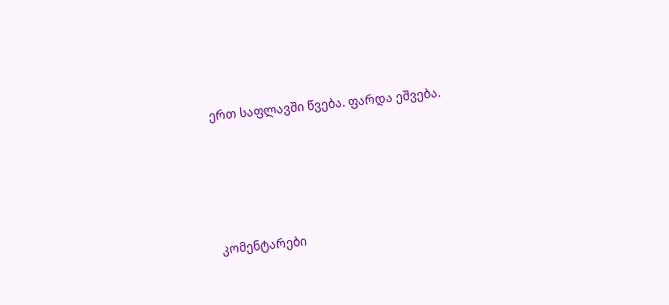ერთ საფლავში წვება. ფარდა ეშვება.




კომენტარები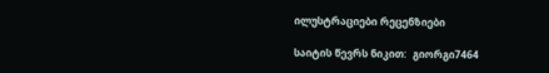ილუსტრაციები რეცენზიები

საიტის წევრს ნიკით:  გიორგი7464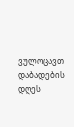ვულოცავთ დაბადების დღეს